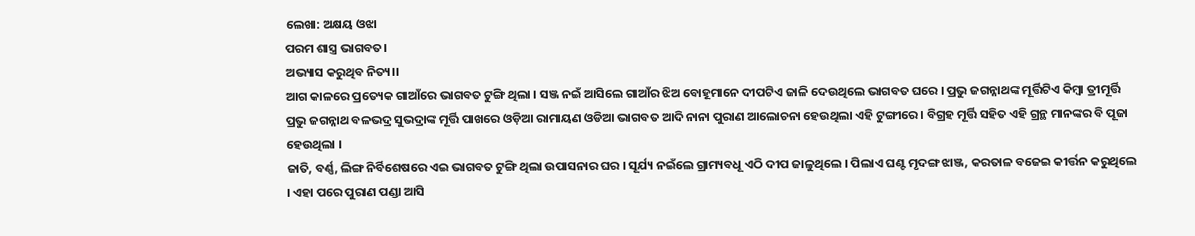ଲେଖା: ଅକ୍ଷୟ ଓଝା
ପରମ ଶାସ୍ତ୍ର ଭାଗବତ।
ଅଭ୍ୟାସ କରୁଥିବ ନିତ୍ୟ।।
ଆଗ କାଳରେ ପ୍ରତ୍ୟେକ ଗାଆଁରେ ଭାଗବତ ଟୁଙ୍ଗି ଥିଲା । ସଞ୍ଜ ନଇଁ ଆସିଲେ ଗାଆଁର ଝିଅ ବୋହୂମାନେ ଦୀପଟିଏ ଜାଳି ଦେଉଥିଲେ ଭାଗବତ ଘରେ । ପ୍ରଭୁ ଜଗନ୍ନାଥଙ୍କ ମୂର୍ତ୍ତିଟିଏ କିମ୍ବା ତ୍ରୀମୂର୍ତ୍ତି ପ୍ରଭୁ ଜଗନ୍ନାଥ ବଳଭଦ୍ର ସୁଭଦ୍ରାଙ୍କ ମୂର୍ତ୍ତି ପାଖରେ ଓଡ଼ିଆ ରାମାୟଣ ଓଡିଆ ଭାଗବତ ଆଦି ନାନା ପୁରାଣ ଆଲୋଚନା ହେଉଥିଲା ଏହି ଟୁଙ୍ଗୀରେ । ବିଗ୍ରହ ମୂର୍ତ୍ତି ସହିତ ଏହି ଗ୍ରନ୍ଥ ମାନଙ୍କର ବି ପୂଜା ହେଉଥିଲା ।
ଜାତି, ବର୍ଣ୍ଣ, ଲିଙ୍ଗ ନିର୍ବିଶେଷରେ ଏଇ ଭାଗବତ ଟୁଙ୍ଗି ଥିଲା ଉପାସନାର ଘର । ସୂର୍ଯ୍ୟ ନଇଁଲେ ଗ୍ରାମ୍ୟବଧୂ ଏଠି ଦୀପ ଜାଳୁଥିଲେ । ପିଲାଏ ଘଣ୍ଟ ମୃଦଙ୍ଗ ଝାଞ୍ଜ, କରତାଳ ବଜେଇ କୀର୍ତ୍ତନ କରୁଥିଲେ । ଏହା ପରେ ପୁରାଣ ପଣ୍ଡା ଆସି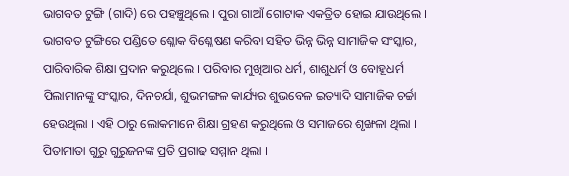ଭାଗବତ ଟୁଙ୍ଗି (ଗାଦି) ରେ ପହଞ୍ଚୁଥିଲେ । ପୁରା ଗାଆଁ ଗୋଟାକ ଏକତ୍ରିତ ହୋଇ ଯାଉଥିଲେ ।
ଭାଗବତ ଟୁଙ୍ଗିରେ ପଣ୍ଡିତେ ଶ୍ଳୋକ ବିଶ୍ଳେଷଣ କରିବା ସହିତ ଭିନ୍ନ ଭିନ୍ନ ସାମାଜିକ ସଂସ୍କାର, ପାରିବାରିକ ଶିକ୍ଷା ପ୍ରଦାନ କରୁଥିଲେ । ପରିବାର ମୁଖିଆର ଧର୍ମ, ଶାଶୁଧର୍ମ ଓ ବୋହୂଧର୍ମ ପିଲାମାନଙ୍କୁ ସଂସ୍କାର, ଦିନଚର୍ଯା, ଶୁଭମଙ୍ଗଳ କାର୍ଯ୍ୟର ଶୁଭବେଳ ଇତ୍ୟାଦି ସାମାଜିକ ଚର୍ଚ୍ଚା ହେଉଥିଲା । ଏହି ଠାରୁ ଲୋକମାନେ ଶିକ୍ଷା ଗ୍ରହଣ କରୁଥିଲେ ଓ ସମାଜରେ ଶୃଙ୍ଖଳା ଥିଲା । ପିତାମାତା ଗୁରୁ ଗୁରୁଜନଙ୍କ ପ୍ରତି ପ୍ରଗାଢ ସମ୍ମାନ ଥିଲା ।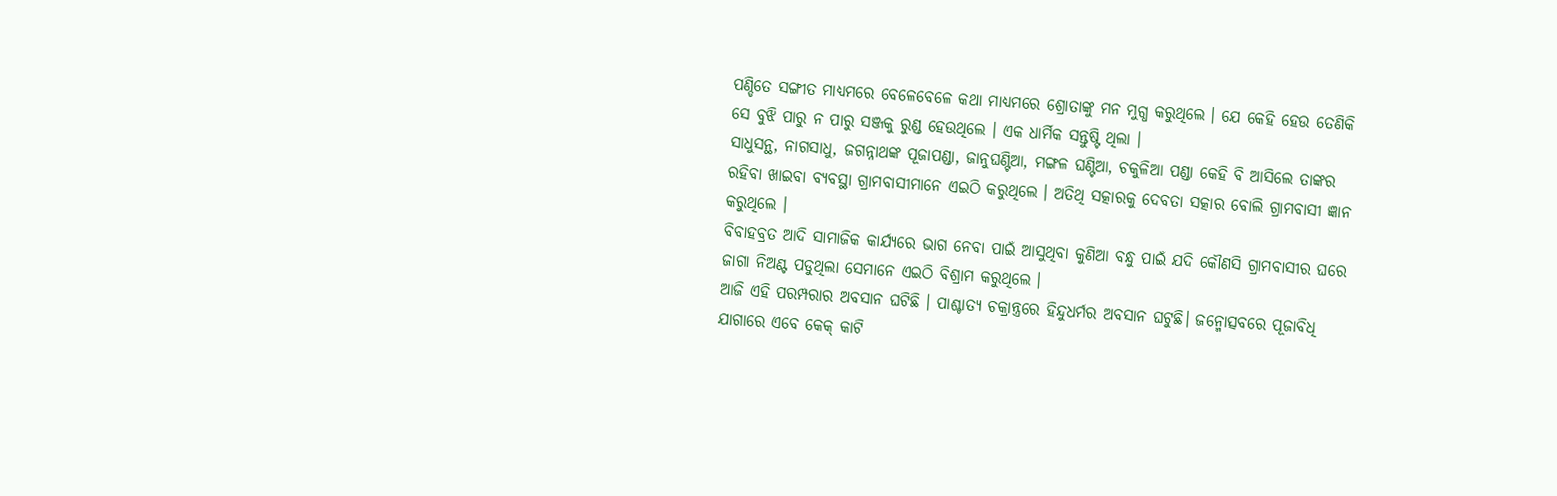ପଣ୍ଡିତେ ସଙ୍ଗୀତ ମାଧ୍ୟମରେ ବେଳେବେଳେ କଥା ମାଧ୍ୟମରେ ଶ୍ରୋତାଙ୍କୁ ମନ ମୁଗ୍ଧ କରୁଥିଲେ । ଯେ କେହି ହେଉ ତେଣିକି ସେ ବୁଝି ପାରୁ ନ ପାରୁ ସଞ୍ଜକୁ ରୁଣ୍ଡ ହେଉଥିଲେ । ଏକ ଧାର୍ମିକ ସନ୍ତୁଷ୍ଟି ଥିଲା ।
ସାଧୁସନ୍ଥ, ନାଗସାଧୁ, ଜଗନ୍ନାଥଙ୍କ ପୂଜାପଣ୍ଡା, ଜାନୁଘଣ୍ଟିଆ, ମଙ୍ଗଳ ଘଣ୍ଟିଆ, ଚକୁଳିଆ ପଣ୍ଡା କେହି ବି ଆସିଲେ ତାଙ୍କର ରହିବା ଖାଇବା ବ୍ୟବସ୍ଥା ଗ୍ରାମବାସୀମାନେ ଏଇଠି କରୁଥିଲେ । ଅତିଥି ସତ୍କାରକୁ ଦେବତା ସତ୍କାର ବୋଲି ଗ୍ରାମବାସୀ ଜ୍ଞାନ କରୁଥିଲେ ।
ବିବାହବ୍ରତ ଆଦି ସାମାଜିକ କାର୍ଯ୍ୟରେ ଭାଗ ନେବା ପାଇଁ ଆସୁଥିବା କୁଣିଆ ବନ୍ଧୁ ପାଇଁ ଯଦି କୌଣସି ଗ୍ରାମବାସୀର ଘରେ ଜାଗା ନିଅଣ୍ଟ ପଡୁଥିଲା ସେମାନେ ଏଇଠି ବିଶ୍ରାମ କରୁଥିଲେ ।
ଆଜି ଏହି ପରମ୍ପରାର ଅବସାନ ଘଟିଛି । ପାଶ୍ଚାତ୍ୟ ଚକ୍ରାନ୍ତ୍ରରେ ହିନ୍ଦୁଧର୍ମର ଅବସାନ ଘଟୁଛି। ଜନ୍ମୋତ୍ସବରେ ପୂଜାବିଧି ଯାଗାରେ ଏବେ କେକ୍ କାଟି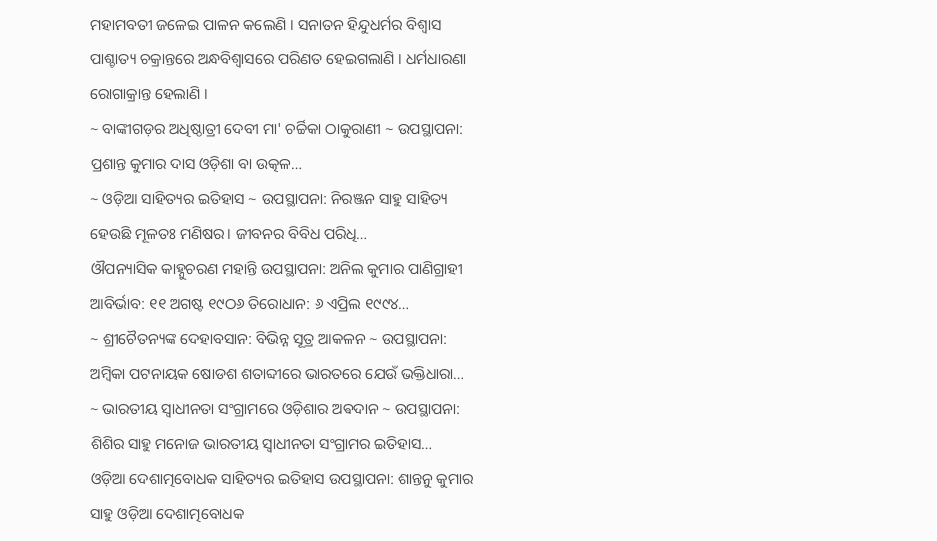ମହାମବତୀ ଜଳେଇ ପାଳନ କଲେଣି । ସନାତନ ହିନ୍ଦୁଧର୍ମର ବିଶ୍ୱାସ ପାଶ୍ଚାତ୍ୟ ଚକ୍ରାନ୍ତରେ ଅନ୍ଧବିଶ୍ବାସରେ ପରିଣତ ହେଇଗଲାଣି । ଧର୍ମଧାରଣା ରୋଗାକ୍ରାନ୍ତ ହେଲାଣି ।
~ ବାଙ୍କୀଗଡ଼ର ଅଧିଷ୍ଠାତ୍ରୀ ଦେବୀ ମା' ଚର୍ଚ୍ଚିକା ଠାକୁରାଣୀ ~ ଉପସ୍ଥାପନା: ପ୍ରଶାନ୍ତ କୁମାର ଦାସ ଓଡ଼ିଶା ବା ଉତ୍କଳ…
~ ଓଡ଼ିଆ ସାହିତ୍ୟର ଇତିହାସ ~ ଉପସ୍ଥାପନା: ନିରଞ୍ଜନ ସାହୁ ସାହିତ୍ୟ ହେଉଛି ମୂଳତଃ ମଣିଷର। ଜୀବନର ବିବିଧ ପରିଧି…
ଔପନ୍ୟାସିକ କାହ୍ନୁଚରଣ ମହାନ୍ତି ଉପସ୍ଥାପନା: ଅନିଲ କୁମାର ପାଣିଗ୍ରାହୀ ଆବିର୍ଭାବ: ୧୧ ଅଗଷ୍ଟ ୧୯ଠ୬ ତିରୋଧାନ: ୬ ଏପ୍ରିଲ ୧୯୯୪…
~ ଶ୍ରୀଚୈତନ୍ୟଙ୍କ ଦେହାବସାନ: ବିଭିନ୍ନ ସୂତ୍ର ଆକଳନ ~ ଉପସ୍ଥାପନା: ଅମ୍ବିକା ପଟନାୟକ ଷୋଡଶ ଶତାବ୍ଦୀରେ ଭାରତରେ ଯେଉଁ ଭକ୍ତିଧାରା…
~ ଭାରତୀୟ ସ୍ୱାଧୀନତା ସଂଗ୍ରାମରେ ଓଡ଼ିଶାର ଅଵଦାନ ~ ଉପସ୍ଥାପନା: ଶିଶିର ସାହୁ ମନୋଜ ଭାରତୀୟ ସ୍ଵାଧୀନତା ସଂଗ୍ରାମର ଇତିହାସ…
ଓଡ଼ିଆ ଦେଶାତ୍ମବୋଧକ ସାହିତ୍ୟର ଇତିହାସ ଉପସ୍ଥାପନା: ଶାନ୍ତନୁ କୁମାର ସାହୁ ଓଡ଼ିଆ ଦେଶାତ୍ମବୋଧକ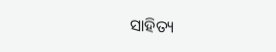ସାହିତ୍ୟ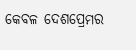କେବଳ ଦେଶପ୍ରେମର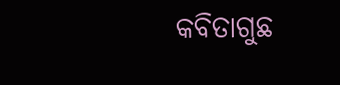କବିତାଗୁଛ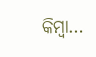କିମ୍ବା…